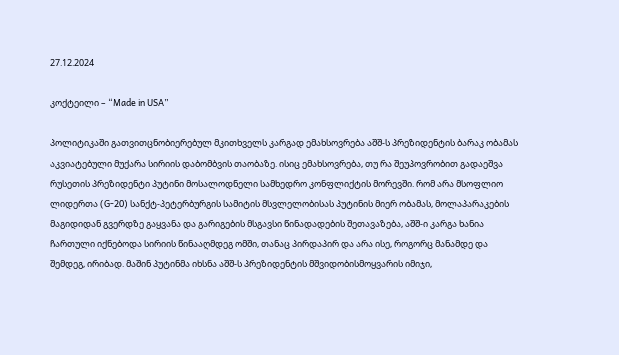27.12.2024

კოქტეილი – “Made in USA”

პოლიტიკაში გათვითცნობიერებულ მკითხველს კარგად ემახსოვრება აშშ-ს პრეზიდენტის ბარაკ ობამას აკვიატებული მუქარა სირიის დაბომბვის თაობაზე. ისიც ემახსოვრება, თუ რა შეუპოვრობით გადაეშვა რუსეთის პრეზიდენტი პუტინი მოსალოდნელი სამხედრო კონფლიქტის მორევში. რომ არა მსოფლიო ლიდერთა (G-20) სანქტ-პეტერბურგის სამიტის მსვლელობისას პუტინის მიერ ობამას, მოლაპარაკების მაგიდიდან გვერდზე გაყვანა და გარიგების მსგავსი წინადადების შეთავაზება, აშშ-ი კარგა ხანია ჩართული იქნებოდა სირიის წინააღმდეგ ომში, თანაც პირდაპირ და არა ისე, როგორც მანამდე და შემდეგ, ირიბად. მაშინ პუტინმა იხსნა აშშ-ს პრეზიდენტის მშვიდობისმოყვარის იმიჯი,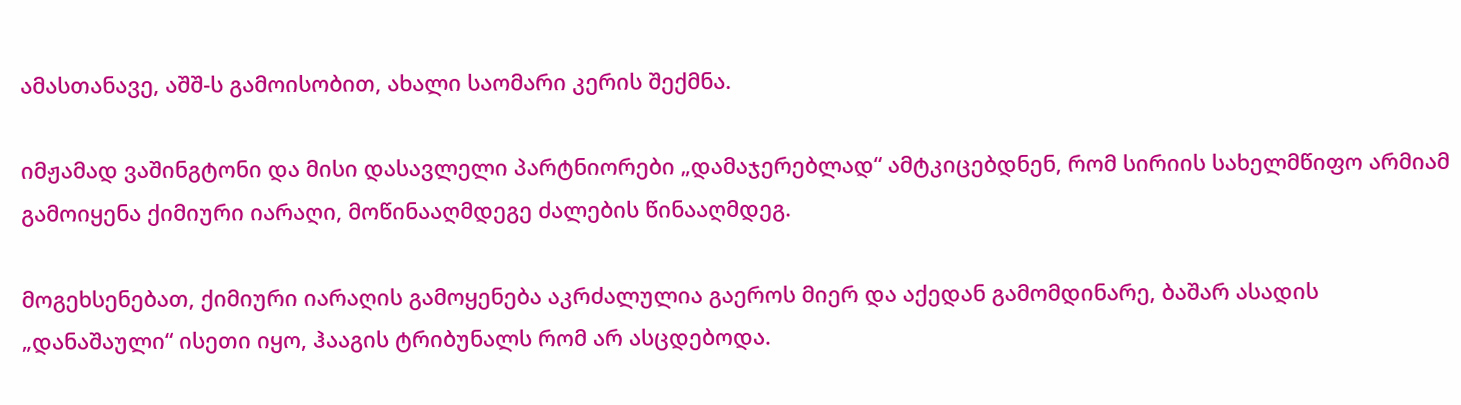ამასთანავე, აშშ-ს გამოისობით, ახალი საომარი კერის შექმნა.

იმჟამად ვაშინგტონი და მისი დასავლელი პარტნიორები „დამაჯერებლად“ ამტკიცებდნენ, რომ სირიის სახელმწიფო არმიამ გამოიყენა ქიმიური იარაღი, მოწინააღმდეგე ძალების წინააღმდეგ.

მოგეხსენებათ, ქიმიური იარაღის გამოყენება აკრძალულია გაეროს მიერ და აქედან გამომდინარე, ბაშარ ასადის „დანაშაული“ ისეთი იყო, ჰააგის ტრიბუნალს რომ არ ასცდებოდა.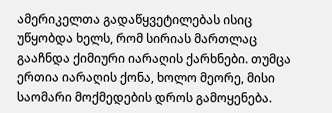ამერიკელთა გადაწყვეტილებას ისიც უწყობდა ხელს, რომ სირიას მართლაც გააჩნდა ქიმიური იარაღის ქარხნები. თუმცა ერთია იარაღის ქონა, ხოლო მეორე, მისი საომარი მოქმედების დროს გამოყენება.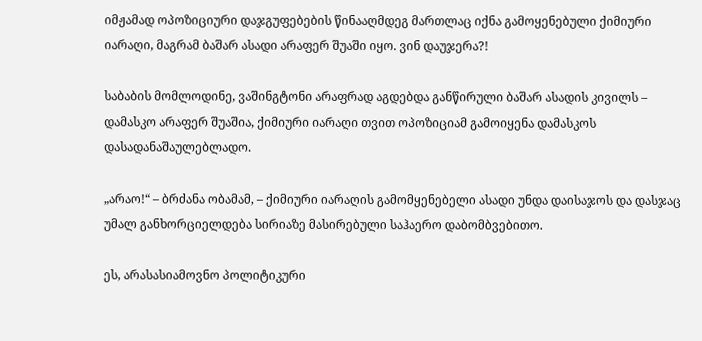იმჟამად ოპოზიციური დაჯგუფებების წინააღმდეგ მართლაც იქნა გამოყენებული ქიმიური იარაღი, მაგრამ ბაშარ ასადი არაფერ შუაში იყო. ვინ დაუჯერა?!

საბაბის მომლოდინე, ვაშინგტონი არაფრად აგდებდა განწირული ბაშარ ასადის კივილს – დამასკო არაფერ შუაშია, ქიმიური იარაღი თვით ოპოზიციამ გამოიყენა დამასკოს დასადანაშაულებლადო.

„არაო!“ – ბრძანა ობამამ, – ქიმიური იარაღის გამომყენებელი ასადი უნდა დაისაჯოს და დასჯაც უმალ განხორციელდება სირიაზე მასირებული საჰაერო დაბომბვებითო.

ეს, არასასიამოვნო პოლიტიკური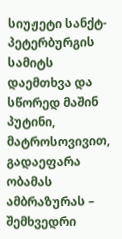სიუჟეტი სანქტ-პეტერბურგის სამიტს დაემთხვა და სწორედ მაშინ პუტინი, მატროსოვივით, გადაეფარა ობამას ამბრაზურას – შემხვედრი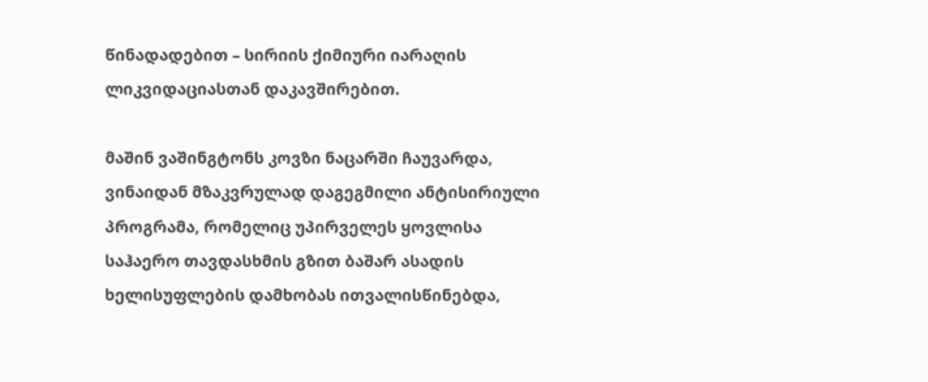წინადადებით – სირიის ქიმიური იარაღის ლიკვიდაციასთან დაკავშირებით.

მაშინ ვაშინგტონს კოვზი ნაცარში ჩაუვარდა, ვინაიდან მზაკვრულად დაგეგმილი ანტისირიული პროგრამა, რომელიც უპირველეს ყოვლისა საჰაერო თავდასხმის გზით ბაშარ ასადის ხელისუფლების დამხობას ითვალისწინებდა,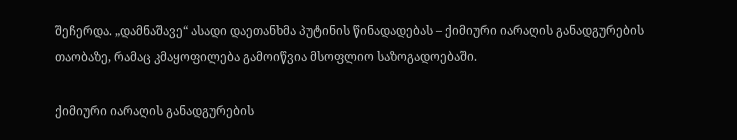შეჩერდა. „დამნაშავე“ ასადი დაეთანხმა პუტინის წინადადებას – ქიმიური იარაღის განადგურების თაობაზე, რამაც კმაყოფილება გამოიწვია მსოფლიო საზოგადოებაში.

ქიმიური იარაღის განადგურების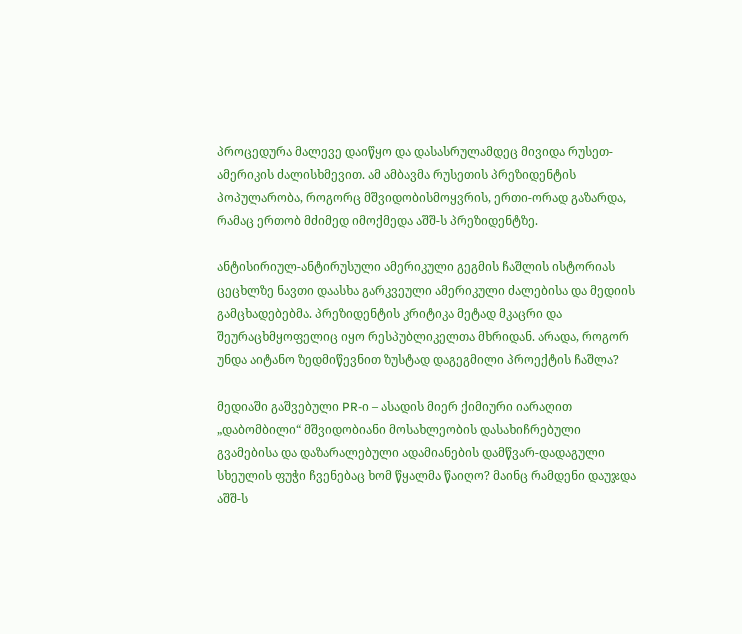პროცედურა მალევე დაიწყო და დასასრულამდეც მივიდა რუსეთ-ამერიკის ძალისხმევით. ამ ამბავმა რუსეთის პრეზიდენტის პოპულარობა, როგორც მშვიდობისმოყვრის, ერთი-ორად გაზარდა, რამაც ერთობ მძიმედ იმოქმედა აშშ-ს პრეზიდენტზე.

ანტისირიულ-ანტირუსული ამერიკული გეგმის ჩაშლის ისტორიას ცეცხლზე ნავთი დაასხა გარკვეული ამერიკული ძალებისა და მედიის გამცხადებებმა. პრეზიდენტის კრიტიკა მეტად მკაცრი და შეურაცხმყოფელიც იყო რესპუბლიკელთა მხრიდან. არადა, როგორ უნდა აიტანო ზედმიწევნით ზუსტად დაგეგმილი პროექტის ჩაშლა?

მედიაში გაშვებული PR-ი – ასადის მიერ ქიმიური იარაღით „დაბომბილი“ მშვიდობიანი მოსახლეობის დასახიჩრებული გვამებისა და დაზარალებული ადამიანების დამწვარ-დადაგული სხეულის ფუჭი ჩვენებაც ხომ წყალმა წაიღო? მაინც რამდენი დაუჯდა აშშ-ს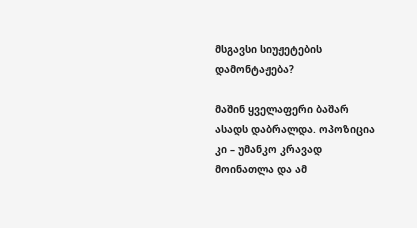მსგავსი სიუჟეტების დამონტაჟება?

მაშინ ყველაფერი ბაშარ ასადს დაბრალდა. ოპოზიცია კი – უმანკო კრავად მოინათლა და ამ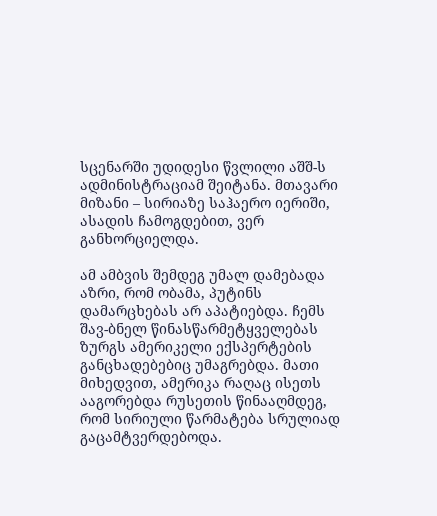სცენარში უდიდესი წვლილი აშშ-ს ადმინისტრაციამ შეიტანა. მთავარი მიზანი – სირიაზე საჰაერო იერიში, ასადის ჩამოგდებით, ვერ განხორციელდა.

ამ ამბვის შემდეგ უმალ დამებადა აზრი, რომ ობამა, პუტინს დამარცხებას არ აპატიებდა. ჩემს შავ-ბნელ წინასწარმეტყველებას ზურგს ამერიკელი ექსპერტების განცხადებებიც უმაგრებდა. მათი მიხედვით, ამერიკა რაღაც ისეთს ააგორებდა რუსეთის წინააღმდეგ, რომ სირიული წარმატება სრულიად გაცამტვერდებოდა.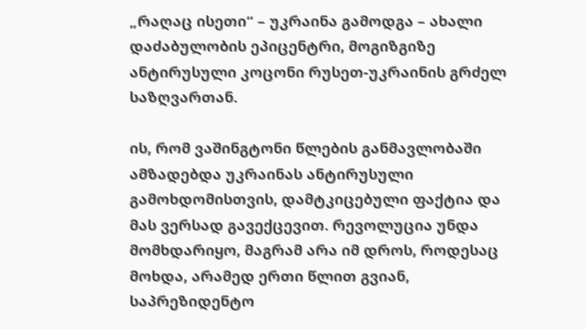„რაღაც ისეთი“ – უკრაინა გამოდგა – ახალი დაძაბულობის ეპიცენტრი, მოგიზგიზე ანტირუსული კოცონი რუსეთ-უკრაინის გრძელ საზღვართან.

ის, რომ ვაშინგტონი წლების განმავლობაში ამზადებდა უკრაინას ანტირუსული გამოხდომისთვის, დამტკიცებული ფაქტია და მას ვერსად გავექცევით. რევოლუცია უნდა მომხდარიყო, მაგრამ არა იმ დროს, როდესაც მოხდა, არამედ ერთი წლით გვიან, საპრეზიდენტო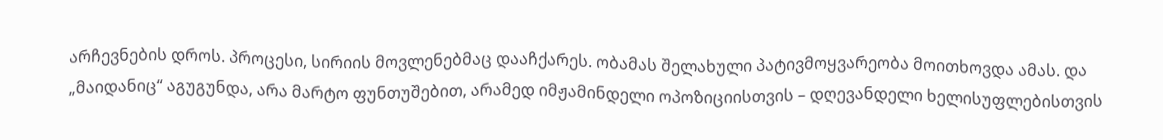არჩევნების დროს. პროცესი, სირიის მოვლენებმაც დააჩქარეს. ობამას შელახული პატივმოყვარეობა მოითხოვდა ამას. და „მაიდანიც“ აგუგუნდა, არა მარტო ფუნთუშებით, არამედ იმჟამინდელი ოპოზიციისთვის – დღევანდელი ხელისუფლებისთვის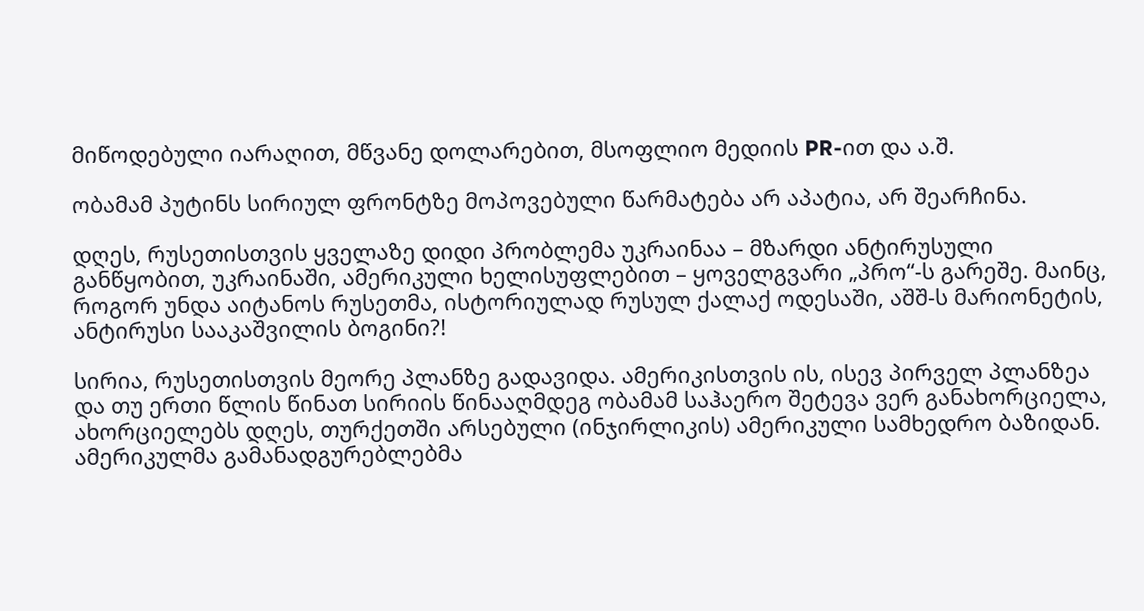მიწოდებული იარაღით, მწვანე დოლარებით, მსოფლიო მედიის PR-ით და ა.შ.

ობამამ პუტინს სირიულ ფრონტზე მოპოვებული წარმატება არ აპატია, არ შეარჩინა.

დღეს, რუსეთისთვის ყველაზე დიდი პრობლემა უკრაინაა – მზარდი ანტირუსული განწყობით, უკრაინაში, ამერიკული ხელისუფლებით – ყოველგვარი „პრო“-ს გარეშე. მაინც, როგორ უნდა აიტანოს რუსეთმა, ისტორიულად რუსულ ქალაქ ოდესაში, აშშ-ს მარიონეტის, ანტირუსი სააკაშვილის ბოგინი?!

სირია, რუსეთისთვის მეორე პლანზე გადავიდა. ამერიკისთვის ის, ისევ პირველ პლანზეა და თუ ერთი წლის წინათ სირიის წინააღმდეგ ობამამ საჰაერო შეტევა ვერ განახორციელა, ახორციელებს დღეს, თურქეთში არსებული (ინჯირლიკის) ამერიკული სამხედრო ბაზიდან. ამერიკულმა გამანადგურებლებმა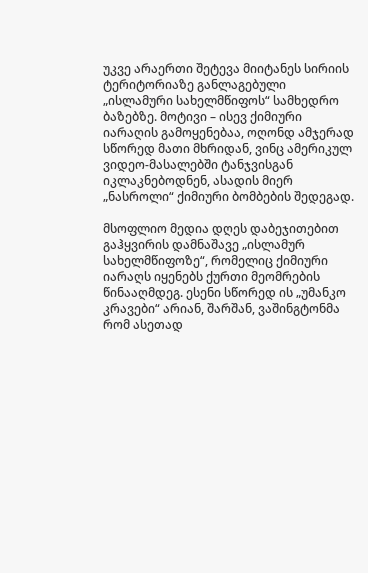უკვე არაერთი შეტევა მიიტანეს სირიის ტერიტორიაზე განლაგებული „ისლამური სახელმწიფოს“ სამხედრო ბაზებზე. მოტივი – ისევ ქიმიური იარაღის გამოყენებაა, ოღონდ ამჯერად სწორედ მათი მხრიდან, ვინც ამერიკულ ვიდეო-მასალებში ტანჯვისგან იკლაკნებოდნენ, ასადის მიერ „ნასროლი“ ქიმიური ბომბების შედეგად.

მსოფლიო მედია დღეს დაბეჯითებით გაჰყვირის დამნაშავე „ისლამურ სახელმწიფოზე“, რომელიც ქიმიური იარაღს იყენებს ქურთი მეომრების წინააღმდეგ. ესენი სწორედ ის „უმანკო კრავები“ არიან, შარშან, ვაშინგტონმა რომ ასეთად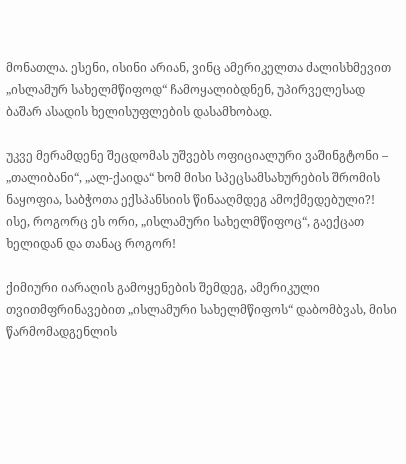მონათლა. ესენი, ისინი არიან, ვინც ამერიკელთა ძალისხმევით „ისლამურ სახელმწიფოდ“ ჩამოყალიბდნენ, უპირველესად ბაშარ ასადის ხელისუფლების დასამხობად.

უკვე მერამდენე შეცდომას უშვებს ოფიციალური ვაშინგტონი – „თალიბანი“, „ალ-ქაიდა“ ხომ მისი სპეცსამსახურების შრომის ნაყოფია, საბჭოთა ექსპანსიის წინააღმდეგ ამოქმედებული?! ისე, როგორც ეს ორი, „ისლამური სახელმწიფოც“, გაექცათ ხელიდან და თანაც როგორ!

ქიმიური იარაღის გამოყენების შემდეგ, ამერიკული თვითმფრინავებით „ისლამური სახელმწიფოს“ დაბომბვას, მისი წარმომადგენლის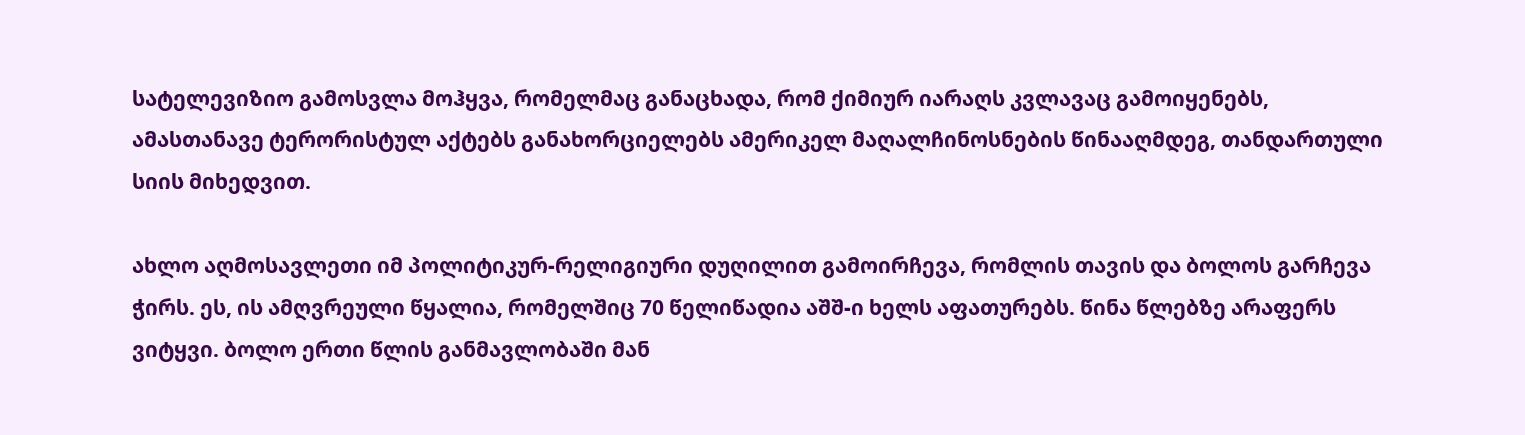სატელევიზიო გამოსვლა მოჰყვა, რომელმაც განაცხადა, რომ ქიმიურ იარაღს კვლავაც გამოიყენებს, ამასთანავე ტერორისტულ აქტებს განახორციელებს ამერიკელ მაღალჩინოსნების წინააღმდეგ, თანდართული სიის მიხედვით.

ახლო აღმოსავლეთი იმ პოლიტიკურ-რელიგიური დუღილით გამოირჩევა, რომლის თავის და ბოლოს გარჩევა ჭირს. ეს, ის ამღვრეული წყალია, რომელშიც 70 წელიწადია აშშ-ი ხელს აფათურებს. წინა წლებზე არაფერს ვიტყვი. ბოლო ერთი წლის განმავლობაში მან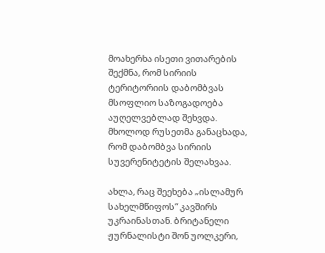მოახერხა ისეთი ვითარების შექმნა, რომ სირიის ტერიტორიის დაბომბვას მსოფლიო საზოგადოება აუღელვებლად შეხვდა. მხოლოდ რუსეთმა განაცხადა, რომ დაბომბვა სირიის სუვერენიტეტის შელახვაა.

ახლა, რაც შეეხება „ისლამურ სახელმწიფოს“ კავშირს უკრაინასთან. ბრიტანელი ჟურნალისტი შონ უოლკერი,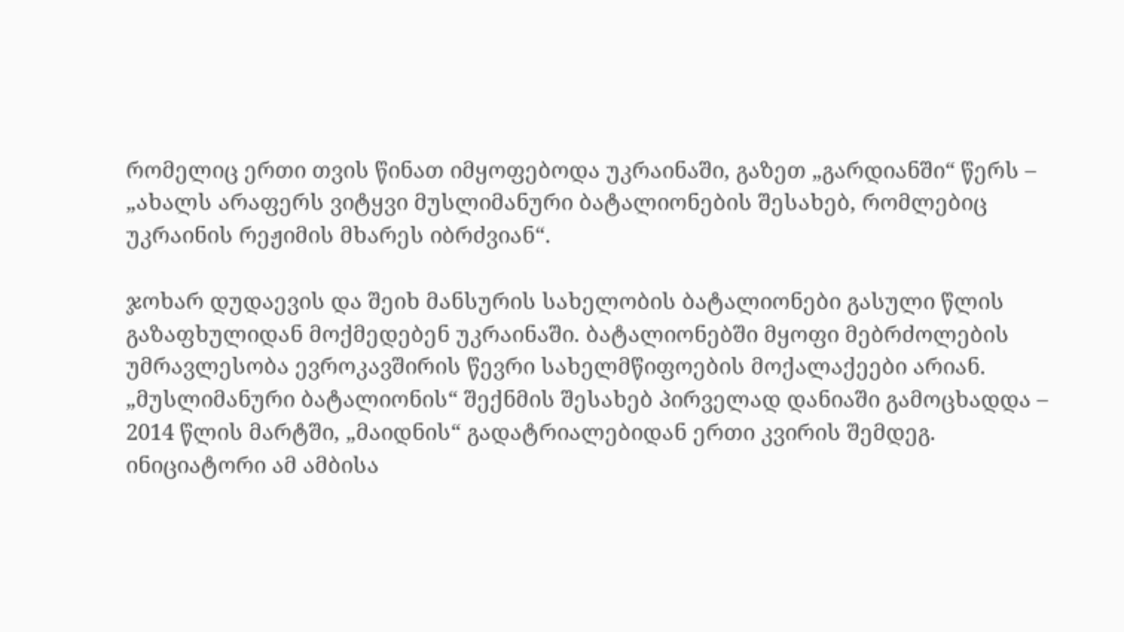რომელიც ერთი თვის წინათ იმყოფებოდა უკრაინაში, გაზეთ „გარდიანში“ წერს – „ახალს არაფერს ვიტყვი მუსლიმანური ბატალიონების შესახებ, რომლებიც უკრაინის რეჟიმის მხარეს იბრძვიან“.

ჯოხარ დუდაევის და შეიხ მანსურის სახელობის ბატალიონები გასული წლის გაზაფხულიდან მოქმედებენ უკრაინაში. ბატალიონებში მყოფი მებრძოლების უმრავლესობა ევროკავშირის წევრი სახელმწიფოების მოქალაქეები არიან. „მუსლიმანური ბატალიონის“ შექნმის შესახებ პირველად დანიაში გამოცხადდა – 2014 წლის მარტში, „მაიდნის“ გადატრიალებიდან ერთი კვირის შემდეგ. ინიციატორი ამ ამბისა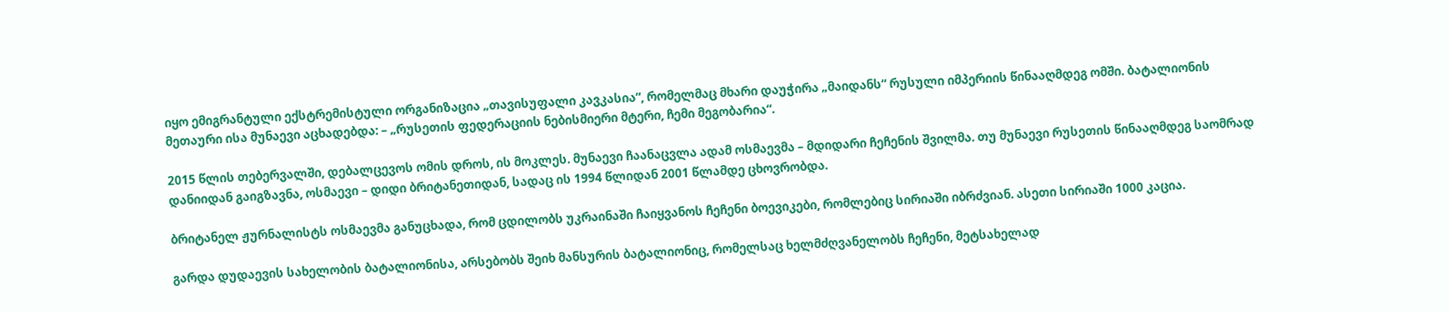იყო ემიგრანტული ექსტრემისტული ორგანიზაცია „თავისუფალი კავკასია“, რომელმაც მხარი დაუჭირა „მაიდანს“ რუსული იმპერიის წინააღმდეგ ომში. ბატალიონის მეთაური ისა მუნაევი აცხადებდა: – „რუსეთის ფედერაციის ნებისმიერი მტერი, ჩემი მეგობარია“.

2015 წლის თებერვალში, დებალცევოს ომის დროს, ის მოკლეს. მუნაევი ჩაანაცვლა ადამ ოსმაევმა – მდიდარი ჩეჩენის შვილმა. თუ მუნაევი რუსეთის წინააღმდეგ საომრად დანიიდან გაიგზავნა, ოსმაევი – დიდი ბრიტანეთიდან, სადაც ის 1994 წლიდან 2001 წლამდე ცხოვრობდა.

ბრიტანელ ჟურნალისტს ოსმაევმა განუცხადა, რომ ცდილობს უკრაინაში ჩაიყვანოს ჩეჩენი ბოევიკები, რომლებიც სირიაში იბრძვიან. ასეთი სირიაში 1000 კაცია.

გარდა დუდაევის სახელობის ბატალიონისა, არსებობს შეიხ მანსურის ბატალიონიც, რომელსაც ხელმძღვანელობს ჩეჩენი, მეტსახელად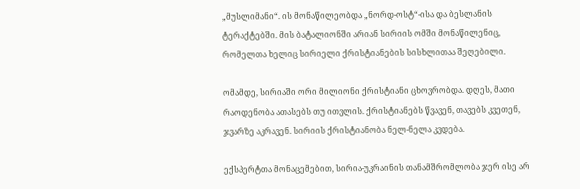„მუსლიმანი“. ის მონაწილეობდა „ნორდ-ოსტ“-ისა და ბესლანის ტერაქტებში. მის ბატალიონში არიან სირიის ომში მონაწილენიც, რომელთა ხელიც სირიელი ქრისტიანების სისხლითაა შეღებილი.

ომამდე, სირიაში ორი მილიონი ქრისტიანი ცხოვრობდა. დღეს, მათი რაოდენობა ათასებს თუ ითვლის. ქრისტიანებს წვავენ, თავებს კვეთენ, ჯვარზე აკრავენ. სირიის ქრისტიანობა ნელ-ნელა კვდება.

ექსპერტთა მონაცემებით, სირია-უკრაინის თანამშრომლობა ჯერ ისე არ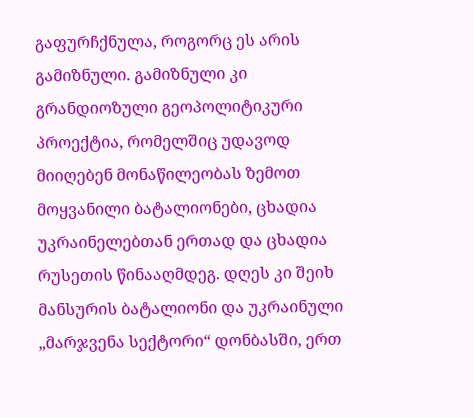გაფურჩქნულა, როგორც ეს არის გამიზნული. გამიზნული კი გრანდიოზული გეოპოლიტიკური პროექტია, რომელშიც უდავოდ მიიღებენ მონაწილეობას ზემოთ მოყვანილი ბატალიონები, ცხადია უკრაინელებთან ერთად და ცხადია რუსეთის წინააღმდეგ. დღეს კი შეიხ მანსურის ბატალიონი და უკრაინული „მარჯვენა სექტორი“ დონბასში, ერთ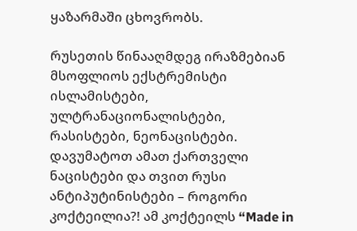ყაზარმაში ცხოვრობს.

რუსეთის წინააღმდეგ ირაზმებიან მსოფლიოს ექსტრემისტი ისლამისტები, ულტრანაციონალისტები, რასისტები, ნეონაცისტები. დავუმატოთ ამათ ქართველი ნაცისტები და თვით რუსი ანტიპუტინისტები – როგორი კოქტეილია?! ამ კოქტეილს “Made in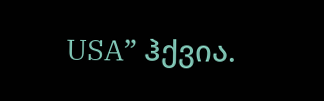USA” ჰქვია.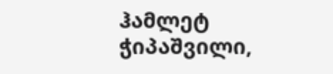ჰამლეტ ჭიპაშვილი,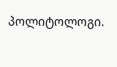პოლიტოლოგი.